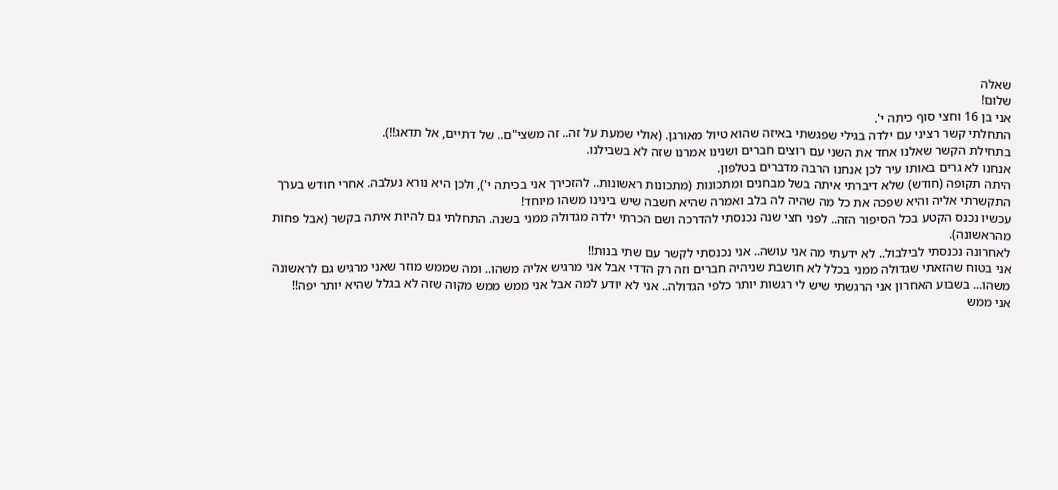שאלה
שלום!
אני בן 16 וחצי סוף כיתה י'.
התחלתי קשר רציני עם ילדה בגילי שפגשתי באיזה שהוא טיול מאורגן. (אולי שמעת על זה.. זה משצי"ם.. של דתיים, אל תדאג!!).
בתחילת הקשר שאלנו אחד את השני עם רוצים חברים ושנינו אמרנו שזה לא בשבילנו.
אנחנו לא גרים באותו עיר לכן אנחנו הרבה מדברים בטלפון.
היתה תקופה (חודש) שלא דיברתי איתה בשל מבחנים ומתכונות (מתכונות ראשונות.. להזכירך אני בכיתה י'), ולכן היא נורא נעלבה. אחרי חודש בערך התקשרתי אליה והיא שפכה את כל מה שהיה לה בלב ואמרה שהיא חשבה שיש בינינו משהו מיוחד!
עכשיו נכנס הקטע בכל הסיפור הזה.. לפני חצי שנה נכנסתי להדרכה ושם הכרתי ילדה מגדולה ממני בשנה. התחלתי גם להיות איתה בקשר (אבל פחות מהראשונה).
לאחרונה נכנסתי לבילבול.. לא ידעתי מה אני עושה.. אני נכנסתי לקשר עם שתי בנות!!
אני בטוח שהזאתי שגדולה ממני בכלל לא חושבת שניהיה חברים וזה רק הדדי אבל אני מרגיש אליה משהו.. ומה שממש מוזר שאני מרגיש גם לראשונה משהו... בשבוע האחרון אני הרגשתי שיש לי רגשות יותר כלפי הגדולה.. אני לא יודע למה אבל אני ממש ממש מקוה שזה לא בגלל שהיא יותר יפה!!
אני ממש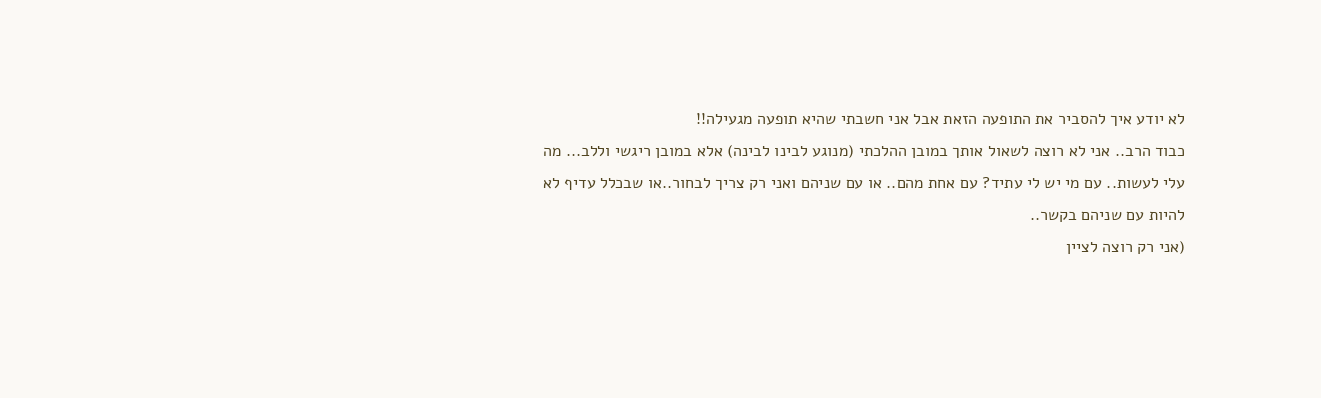לא יודע איך להסביר את התופעה הזאת אבל אני חשבתי שהיא תופעה מגעילה!!
כבוד הרב.. אני לא רוצה לשאול אותך במובן ההלכתי (מנוגע לבינו לבינה) אלא במובן ריגשי וללב... מה עלי לעשות.. עם מי יש לי עתיד? עם אחת מהם.. או עם שניהם ואני רק צריך לבחור..או שבכלל עדיף לא להיות עם שניהם בקשר..
(אני רק רוצה לציין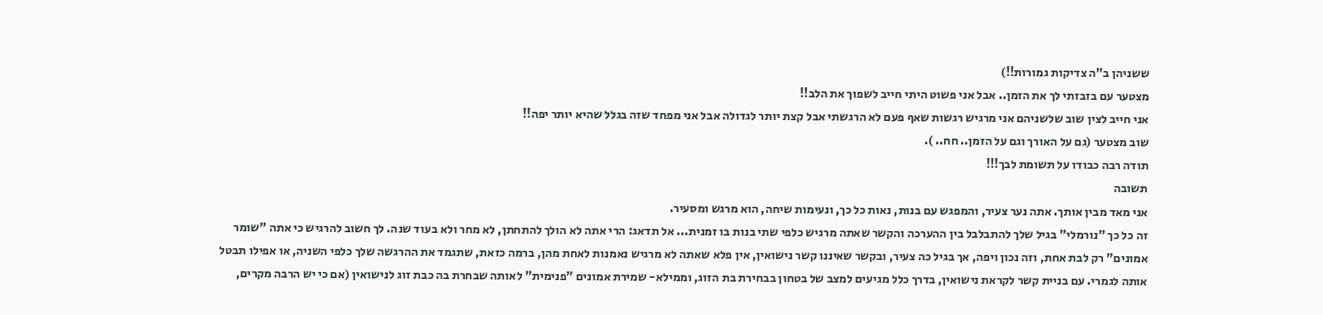ששניהן ב"ה צדיקות גמורות!!)
מצטער עם בזבזתי לך את הזמן.. אבל אני פשוט היתי חייב לשפוך את הלב!!
אני חייב לצין שוב שלשניהם אני מרגיש רגשות שאף פעם לא הרגשתי אבל קצת יותר לגדולה אבל אני מפחד שזה בגלל שהיא יותר יפה!!
שוב מצטער (גם על האורך וגם על הזמן.. חח.. ).
תודה רבה כבודו על תשומת לבך!!!
תשובה
אני מאד מבין אותך. אתה נער צעיר, והמפגש עם בנות, נאות כל כך, ונעימות שיחה, הוא מרגש ומסעיר.
זה כל כך "נורמלי" בגיל שלך להתבלבל בין ההערכה והקשר שאתה מרגיש כלפי שתי בנות בו זמנית... אל תדאג: הרי אתה לא הולך להתחתן, לא מחר ולא בעוד שנה. לך חשוב להרגיש כי אתה "שומר אמונים" רק לבת אחת, וזה נכון ויפה, אך בגיל כה צעיר, ובקשר שאיננו קשר נישואין, אין פלא שאתה לא מרגיש נאמנות לאחת מהן, ברמה כזאת, שתגמד את ההרגשה שלך כלפי השניה, או אפילו תבטל אותה לגמרי. עם בניית קשר לקראת נישואין, בדרך כלל מגיעים למצב של בטחון בבחירת בת הזוג, וממילא- שמירת אמונים "פנימית" לאותה שבחרת בה כבת זוג לנישואין (אם כי יש הרבה מקרים,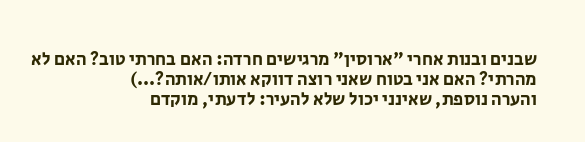שבנים ובנות אחרי "ארוסין" מרגישים חרדה: האם בחרתי טוב? האם לא מהרתי? האם אני בטוח שאני רוצה דווקא אותו/אותה?...)
והערה נוספת, שאינני יכול שלא להעיר: לדעתי, מוקדם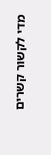מדי לקשור קשרים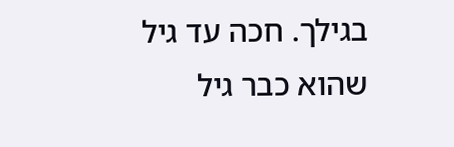בגילך. חכה עד גיל שהוא כבר גיל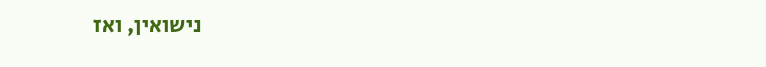נישואין, ואז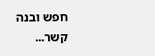חפש ובנה קשר...